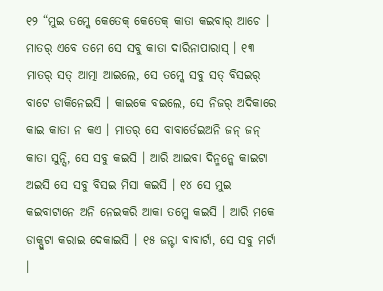୧୨ “ମୁଇ ତମ୍କେ କେତେକ୍ କେତେକ୍ କାତା କଇବାର୍ ଆଚେ । ମାତର୍ ଏବେ ତମେ ସେ ସବୁ କାତା ଦାରିନାପାରାସ୍ । ୧୩ ମାତର୍ ସତ୍ ଆତ୍ମା ଆଇଲେ, ସେ ତମ୍କେ ସବୁ ସତ୍ ବିସଇର୍ ବାଟେ ଡାକିନେଇସି । କାଇକେ ବଇଲେ, ସେ ନିଜର୍ ଅଦିକାରେ କାଇ କାତା ନ କଏ । ମାତର୍ ସେ ବାବାର୍ତେଇଅନି ଜନ୍ ଜନ୍ କାତା ସୁନ୍ସି, ସେ ସବୁ କଇସି । ଆରି ଆଇବା ଦିନ୍ମନ୍କେ କାଇଟା ଅଇସି ସେ ସବୁ ବିସଇ ମିସା କଇସି । ୧୪ ସେ ମୁଇ କଇବାଟାନେ ଅନି ନେଇକରି ଆକା ତମ୍କେ କଇସି । ଆରି ମକେ ଡାକ୍ପୁଟା କରାଇ ଦେକାଇସି । ୧୫ ଜନ୍ଟା ବାବାର୍ଟା, ସେ ସବୁ ମର୍ଟା ।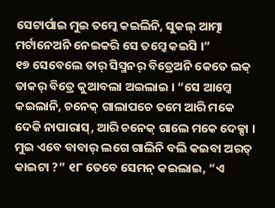ସେଟାର୍ପାଇ ମୁଇ ତମ୍କେ କଇଲିନି, ସୁକଲ୍ ଆତ୍ମା ମର୍ଟାନେଅନି ନେଇକରି ସେ ତମ୍କେ କଇସି ।”
୧୭ ସେବେଲେ ତାର୍ ସିସ୍ମନର୍ ବିତ୍ରେଅନି କେତେ ଲକ୍ ତାକର୍ ବିତ୍ରେ କୁଆବଲା ଅଇଲାଇ । “ସେ ଆମ୍କେ କଇଲାନି, ଚନେକ୍ ଗାଲାପଚେ ତମେ ଆରି ମକେ ଦେକି ନାପାରାସ୍, ଆରି ଚନେକ୍ ଗାଲେ ମକେ ଦେକ୍ସା । ମୁଇ ଏବେ ବାବାର୍ ଲଗେ ଗାଲିନି ବଲି କଇବା ଅରତ୍ କାଇଟା ?” ୧୮ ତେବେ ସେମନ୍ କଇଲାଇ, “ଏ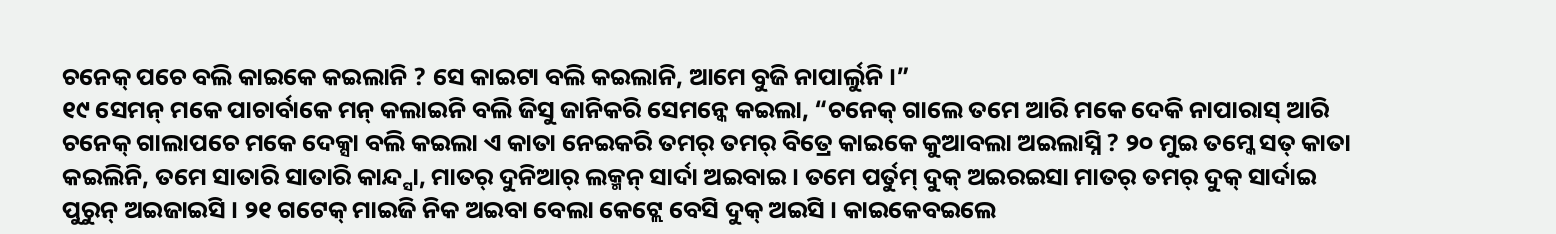ଚନେକ୍ ପଚେ ବଲି କାଇକେ କଇଲାନି ? ସେ କାଇଟା ବଲି କଇଲାନି, ଆମେ ବୁଜି ନାପାର୍ଲୁନି ।”
୧୯ ସେମନ୍ ମକେ ପାଚାର୍ବାକେ ମନ୍ କଲାଇନି ବଲି ଜିସୁ ଜାନିକରି ସେମନ୍କେ କଇଲା, “ଚନେକ୍ ଗାଲେ ତମେ ଆରି ମକେ ଦେକି ନାପାରାସ୍ ଆରି ଚନେକ୍ ଗାଲାପଚେ ମକେ ଦେକ୍ସା ବଲି କଇଲା ଏ କାତା ନେଇକରି ତମର୍ ତମର୍ ବିତ୍ରେ କାଇକେ କୁଆବଲା ଅଇଲାସ୍ନି ? ୨୦ ମୁଇ ତମ୍କେ ସତ୍ କାତା କଇଲିନି, ତମେ ସାତାରି ସାତାରି କାନ୍ଦ୍ସା, ମାତର୍ ଦୁନିଆର୍ ଲକ୍ମନ୍ ସାର୍ଦା ଅଇବାଇ । ତମେ ପର୍ତୁମ୍ ଦୁକ୍ ଅଇରଇସା ମାତର୍ ତମର୍ ଦୁକ୍ ସାର୍ଦାଇ ପୁରୁନ୍ ଅଇଜାଇସି । ୨୧ ଗଟେକ୍ ମାଇଜି ନିକ ଅଇବା ବେଲା କେଟ୍ଲେ ବେସି ଦୁକ୍ ଅଇସି । କାଇକେବଇଲେ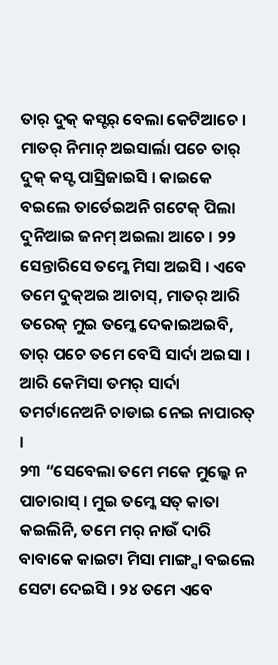ତାର୍ ଦୁକ୍ କସ୍ଟର୍ ବେଲା କେଟିଆଚେ । ମାତର୍ ନିମାନ୍ ଅଇସାର୍ଲା ପଚେ ତାର୍ ଦୁକ୍ କସ୍ଟ ପାସ୍ରିଜାଇସି । କାଇକେ ବଇଲେ ତାର୍ତେଇଅନି ଗଟେକ୍ ପିଲା ଦୁନିଆଇ ଜନମ୍ ଅଇଲା ଆଚେ । ୨୨ ସେନ୍ତାରିସେ ତମ୍କେ ମିସା ଅଇସି । ଏବେ ତମେ ଦୁକ୍ଅଇ ଆଚାସ୍, ମାତର୍ ଆରି ତରେକ୍ ମୁଇ ତମ୍କେ ଦେକାଇଅଇବି, ତାର୍ ପଚେ ତମେ ବେସି ସାର୍ଦା ଅଇସା । ଆରି କେମିସା ତମର୍ ସାର୍ଦା ତମର୍ଟାନେଅନି ଚାଡାଇ ନେଇ ନାପାରତ୍ ।
୨୩ “ସେବେଲା ତମେ ମକେ ମୁଲ୍କେ ନ ପାଚାରାସ୍ । ମୁଇ ତମ୍କେ ସତ୍ କାତା କଇଲିନି, ତମେ ମର୍ ନାଉଁ ଦାରି ବାବାକେ କାଇଟା ମିସା ମାଙ୍ଗ୍ସା ବଇଲେ ସେଟା ଦେଇସି । ୨୪ ତମେ ଏବେ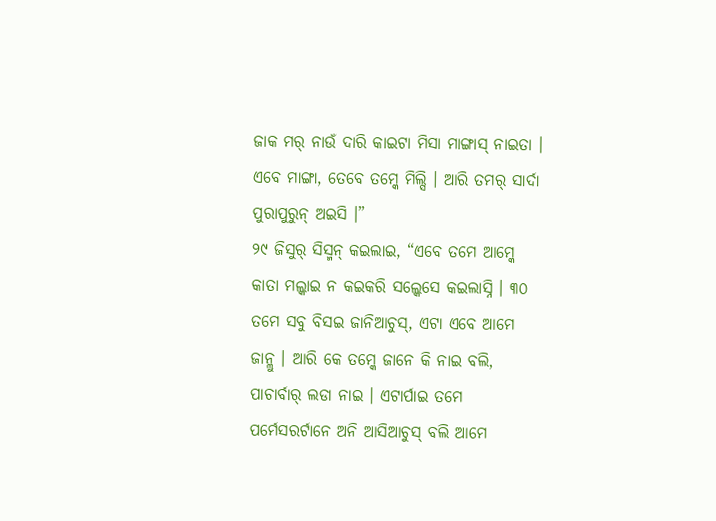ଜାକ ମର୍ ନାଉଁ ଦାରି କାଇଟା ମିସା ମାଙ୍ଗାସ୍ ନାଇତା । ଏବେ ମାଙ୍ଗା, ତେବେ ତମ୍କେ ମିଲ୍ସି । ଆରି ତମର୍ ସାର୍ଦା ପୁରାପୁରୁନ୍ ଅଇସି ।”
୨୯ ଜିସୁର୍ ସିସ୍ମନ୍ କଇଲାଇ, “ଏବେ ତମେ ଆମ୍କେ କାତା ମଲ୍କାଇ ନ କଇକରି ସଲ୍କେସେ କଇଲାସ୍ନି । ୩୦ ତମେ ସବୁ ବିସଇ ଜାନିଆଚୁସ୍, ଏଟା ଏବେ ଆମେ ଜାନ୍ଲୁ । ଆରି କେ ତମ୍କେ ଜାନେ କି ନାଇ ବଲି, ପାଚାର୍ବାର୍ ଲଡା ନାଇ । ଏଟାର୍ପାଇ ତମେ ପର୍ମେସରର୍ଟାନେ ଅନି ଆସିଆଚୁସ୍ ବଲି ଆମେ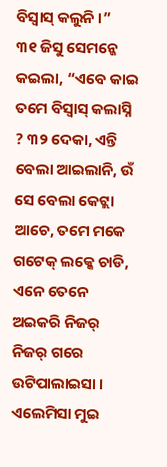ବିସ୍ବାସ୍ କଲୁନି ।”
୩୧ ଜିସୁ ସେମନ୍କେ କଇଲା, “ଏବେ କାଇ ତମେ ବିସ୍ବାସ୍ କଲାସ୍ନି ? ୩୨ ଦେକା, ଏନ୍ତି ବେଲା ଆଇଲାନି, ଉଁ ସେ ବେଲା କେଟ୍ଲା ଆଚେ, ତମେ ମକେ ଗଟେକ୍ ଲକ୍କେ ଚାଡି, ଏନେ ତେନେ ଅଇକରି ନିଜର୍ ନିଜର୍ ଗରେ ଉଟିପାଲାଇସା । ଏଲେମିସା ମୁଇ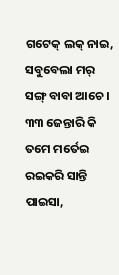ଗଟେକ୍ ଲକ୍ ନାଇ, ସବୁବେଲା ମର୍ ସଙ୍ଗ୍ ବାବା ଆଚେ । ୩୩ ଜେନ୍ତାରି କି ତମେ ମର୍ତେଇ ରଇକରି ସାନ୍ତି ପାଇସା,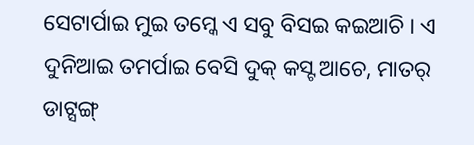ସେଟାର୍ପାଇ ମୁଇ ତମ୍କେ ଏ ସବୁ ବିସଇ କଇଆଚି । ଏ ଦୁନିଆଇ ତମର୍ପାଇ ବେସି ଦୁକ୍ କସ୍ଟ ଆଚେ, ମାତର୍ ଡାଟ୍ସଙ୍ଗ୍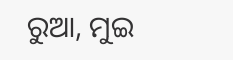ରୁଆ, ମୁଇ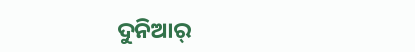ଦୁନିଆର୍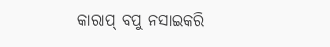କାରାପ୍ ବପୁ ନସାଇକରି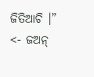ଜିତିଆଚି ।”
<- ଜଅନ୍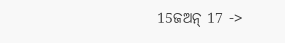15ଜଅନ୍ 17 ->